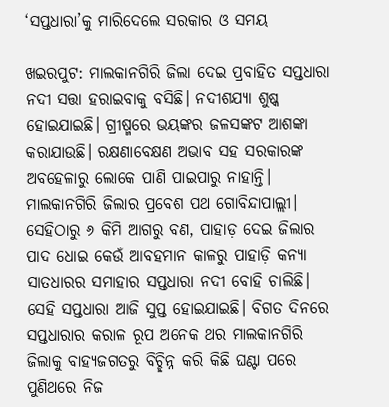‘ସପ୍ତଧାରା’କୁ ମାରିଦେଲେ ସରକାର ଓ ସମୟ

ଖଇରପୁଟ: ମାଲକାନଗିରି ଜିଲା ଦେଇ ପ୍ରବାହିତ ସପ୍ତଧାରା ନଦୀ ସତ୍ତା ହରାଇବାକୁ ବସିଛି। ନଦୀଶଯ୍ୟା ଶୁଷ୍କ ହୋଇଯାଇଛି। ଗ୍ରୀଷ୍ମରେ ଭୟଙ୍କର ଜଳସଙ୍କଟ ଆଶଙ୍କା କରାଯାଉଛି। ରକ୍ଷଣାବେକ୍ଷଣ ଅଭାବ ସହ ସରକାରଙ୍କ ଅବହେଳାରୁ ଲୋକେ ପାଣି ପାଇପାରୁ ନାହାନ୍ତି। ମାଲକାନଗିରି ଜିଲାର ପ୍ରବେଶ ପଥ ଗୋବିନ୍ଦାପାଲ୍ଲୀ। ସେହିଠାରୁ ୬ କିମି ଆଗରୁ ବଣ, ପାହାଡ଼ ଦେଇ ଜିଲାର ପାଦ ଧୋଇ କେଉଁ ଆବହମାନ କାଳରୁ ପାହାଡ଼ି କନ୍ୟା ସାତଧାରର ସମାହାର ସପ୍ତଧାରା ନଦୀ ବୋହି ଚାଲିଛି। ସେହି ସପ୍ତଧାରା ଆଜି ସୁପ୍ତ ହୋଇଯାଇଛି। ବିଗତ ଦିନରେ ସପ୍ତଧାରାର କରାଳ ରୂପ ଅନେକ ଥର ମାଲକାନଗିରି ଜିଲାକୁ ବାହ୍ୟଜଗତରୁ ବିଚ୍ଛିନ୍ନ କରି କିଛି ଘଣ୍ଟା ପରେ ପୁଣିଥରେ ନିଜ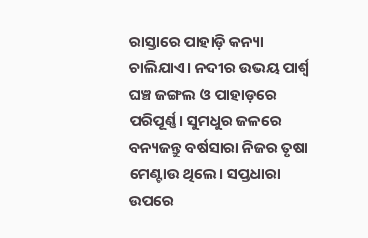ରାସ୍ତାରେ ପାହାଡ଼ି କନ୍ୟା ଚାଲିଯାଏ। ନଦୀର ଉଭୟ ପାର୍ଶ୍ୱ ଘଞ୍ଚ ଜଙ୍ଗଲ ଓ ପାହାଡ଼ରେ ପରିପୂର୍ଣ୍ଣ। ସୁମଧୁର ଜଳରେ ବନ୍ୟଜନ୍ତୁ ବର୍ଷସାରା ନିଜର ତୃଷା ମେଣ୍ଟାଉ ଥିଲେ। ସପ୍ତଧାରା ଉପରେ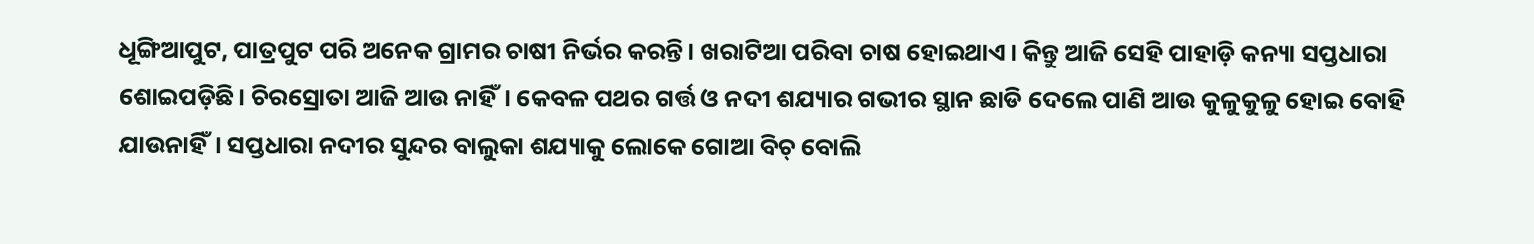ଧୂଙ୍ଗିଆପୁଟ, ପାତ୍ରପୁଟ ପରି ଅନେକ ଗ୍ରାମର ଚାଷୀ ନିର୍ଭର କରନ୍ତି। ଖରାଟିଆ ପରିବା ଚାଷ ହୋଇଥାଏ। କିନ୍ତୁ ଆଜି ସେହି ପାହାଡ଼ି କନ୍ୟା ସପ୍ତଧାରା ଶୋଇପଡ଼ିଛି। ଚିରସ୍ରୋତା ଆଜି ଆଉ ନାହିଁ। କେବଳ ପଥର ଗର୍ତ୍ତ ଓ ନଦୀ ଶଯ୍ୟାର ଗଭୀର ସ୍ଥାନ ଛାଡି ଦେଲେ ପାଣି ଆଉ କୁଳୁକୁଳୁ ହୋଇ ବୋହି ଯାଉନାହିଁ। ସପ୍ତଧାରା ନଦୀର ସୁନ୍ଦର ବାଲୁକା ଶଯ୍ୟାକୁ ଲୋକେ ଗୋଆ ବିଚ୍ ବୋଲି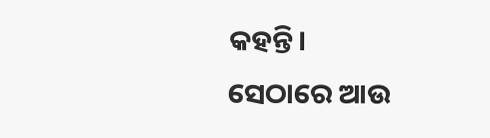କହନ୍ତି।
ସେଠାରେ ଆଉ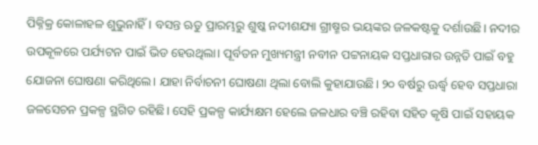ପିକ୍ନିକ୍ର କୋଳାହଳ ଶୁଭୁନାହିଁ। ବସନ୍ତ ଋତୁ ପ୍ରାରମ୍ଭରୁ ଶୁଷ୍କ ନଦୀଶଯ୍ୟା ଗ୍ରୀଷ୍ମର ଭୟଙ୍କର ଜଳକଷ୍ଟକୁ ଦର୍ଶାଉଛି। ନଦୀର ଉପକୂଳରେ ପର୍ଯ୍ୟଟନ ପାଇଁ ଭିଡ ହେଉଥିଲା। ପୂର୍ବତନ ମୁଖ୍ୟମନ୍ତ୍ରୀ ନବୀନ ପଟ୍ଟନାୟକ ସପ୍ତଧାରାର ଉନ୍ନତି ପାଇଁ ବହୁ ଯୋଜନା ଘୋଷଣା କରିଥିଲେ। ଯାହା ନିର୍ବାଚନୀ ଘୋଷଣା ଥିଲା ବୋଲି କୁହାଯାଉଛି। ୨୦ ବର୍ଷରୁ ଊର୍ଦ୍ଧ୍ବ ହେବ ସପ୍ତଧାରା ଜଳସେଚନ ପ୍ରକଳ୍ପ ସ୍ଥଗିତ ରହିଛି। ସେହି ପ୍ରକଳ୍ପ କାର୍ଯ୍ୟକ୍ଷମ ହେଲେ ଜଳଧାର ବଞ୍ଚି ରହିବା ସହିତ କୃଷି ପାଇଁ ସହାୟକ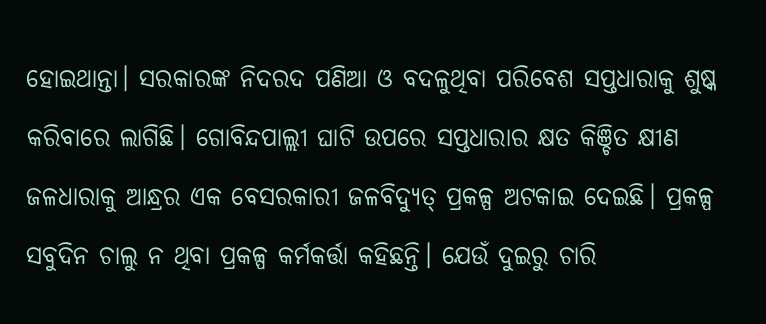ହୋଇଥାନ୍ତା। ସରକାରଙ୍କ ନିଦରଦ ପଣିଆ ଓ ବଦଳୁଥିବା ପରିବେଶ ସପ୍ତଧାରାକୁ ଶୁଷ୍କ କରିବାରେ ଲାଗିଛି। ଗୋବିନ୍ଦପାଲ୍ଲୀ ଘାଟି ଉପରେ ସପ୍ତଧାରାର କ୍ଷତ କିଞ୍ଚିତ କ୍ଷୀଣ ଜଳଧାରାକୁ ଆନ୍ଧ୍ରର ଏକ ବେସରକାରୀ ଜଳବିଦ୍ୟୁତ୍ ପ୍ରକଳ୍ପ ଅଟକାଇ ଦେଇଛି। ପ୍ରକଳ୍ପ ସବୁଦିନ ଚାଲୁ ନ ଥିବା ପ୍ରକଳ୍ପ କର୍ମକର୍ତ୍ତା କହିଛନ୍ତି। ଯେଉଁ ଦୁଇରୁ ଚାରି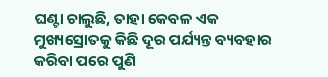ଘଣ୍ଟା ଚାଲୁଛି, ତାହା କେବଳ ଏକ ମୁଖ୍ୟସ୍ରୋତକୁ କିଛି ଦୂର ପର୍ଯ୍ୟନ୍ତ ବ୍ୟବହାର କରିବା ପରେ ପୁଣି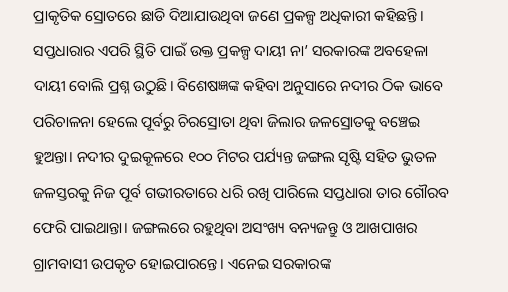ପ୍ରାକୃତିକ ସ୍ରୋତରେ ଛାଡି ଦିଆଯାଉଥିବା ଜଣେ ପ୍ରକଳ୍ପ ଅଧିକାରୀ କହିଛନ୍ତି। ସପ୍ତଧାରାର ଏପରି ସ୍ଥିତି ପାଇଁ ଉକ୍ତ ପ୍ରକଳ୍ପ ଦାୟୀ ନା’ ସରକାରଙ୍କ ଅବହେଳା ଦାୟୀ ବୋଲି ପ୍ରଶ୍ନ ଉଠୁଛି। ବିଶେଷଜ୍ଞଙ୍କ କହିବା ଅନୁସାରେ ନଦୀର ଠିକ ଭାବେ ପରିଚାଳନା ହେଲେ ପୂର୍ବରୁ ଚିରସ୍ରୋତା ଥିବା ଜିଲାର ଜଳସ୍ରୋତକୁ ବଞ୍ଚେଇ ହୁଅନ୍ତା। ନଦୀର ଦୁଇକୂଳରେ ୧୦୦ ମିଟର ପର୍ଯ୍ୟନ୍ତ ଜଙ୍ଗଲ ସୃଷ୍ଟି ସହିତ ଭୁତଳ ଜଳସ୍ତରକୁ ନିଜ ପୂର୍ବ ଗଭୀରତାରେ ଧରି ରଖି ପାରିଲେ ସପ୍ତଧାରା ତାର ଗୌରବ ଫେରି ପାଇଥାନ୍ତା। ଜଙ୍ଗଲରେ ରହୁଥିବା ଅସଂଖ୍ୟ ବନ୍ୟଜନ୍ତୁ ଓ ଆଖପାଖର ଗ୍ରାମବାସୀ ଉପକୃତ ହୋଇପାରନ୍ତେ। ଏନେଇ ସରକାରଙ୍କ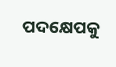ପଦକ୍ଷେପକୁ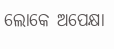ଲୋକେ ଅପେକ୍ଷା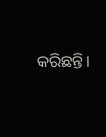କରିଛନ୍ତି।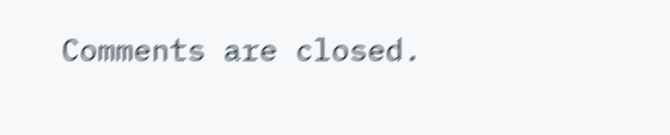Comments are closed.